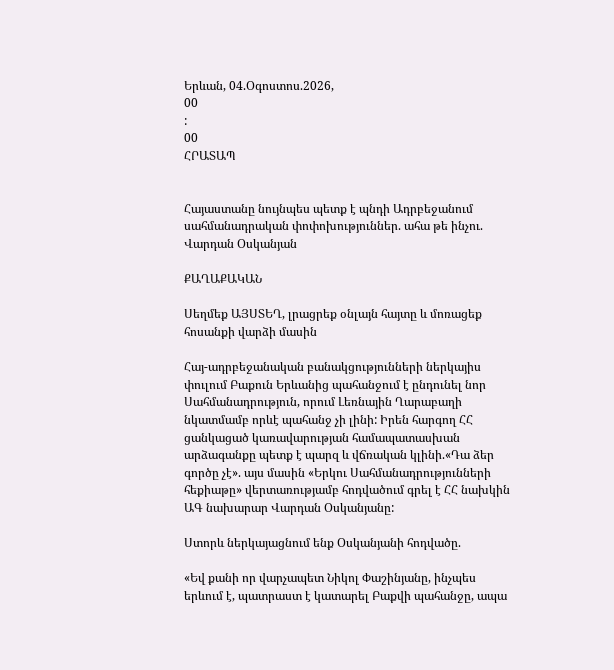Երևան, 04.Օգոստոս.2026,
00
:
00
ՀՐԱՏԱՊ


Հայաստանը նույնպես պետք է պնդի Ադրբեջանում սահմանադրական փոփոխություններ. ահա թե ինչու. Վարդան Օսկանյան

ՔԱՂԱՔԱԿԱՆ

Սեղմեք ԱՅՍՏԵՂ, լրացրեք օնլայն հայտը և մոռացեք հոսանքի վարձի մասին

Հայ-ադրբեջանական բանակցությունների ներկայիս փուլում Բաքուն Երևանից պահանջում է ընդունել նոր Սահմանադրություն, որում Լեռնային Ղարաբաղի նկատմամբ որևէ պահանջ չի լինի: Իրեն հարգող ՀՀ  ցանկացած կառավարության համապատասխան արձագանքը պետք է պարզ և վճռական կլինի.«Դա ձեր գործը չէ». այս մասին «Երկու Սահմանադրությունների հեքիաթը» վերտառությամբ հոդվածում գրել է ՀՀ նախկին ԱԳ նախարար Վարդան Օսկանյանը:

Ստորև ներկայացնում ենք Օսկանյանի հոդվածը.

«Եվ քանի որ վարչապետ Նիկոլ Փաշինյանը, ինչպես երևում է, պատրաստ է կատարել Բաքվի պահանջը, ապա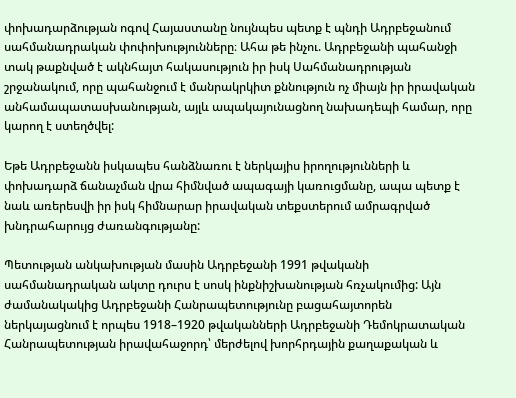փոխադարձության ոգով Հայաստանը նույնպես պետք է պնդի Ադրբեջանում սահմանադրական փոփոխությունները։ Ահա թե ինչու. Ադրբեջանի պահանջի տակ թաքնված է ակնհայտ հակասություն իր իսկ Սահմանադրության շրջանակում, որը պահանջում է մանրակրկիտ քննություն ոչ միայն իր իրավական անհամապատասխանության, այլև ապակայունացնող նախադեպի համար, որը կարող է ստեղծվել:

Եթե Ադրբեջանն իսկապես հանձնառու է ներկայիս իրողությունների և փոխադարձ ճանաչման վրա հիմնված ապագայի կառուցմանը, ապա պետք է նաև առերեսվի իր իսկ հիմնարար իրավական տեքստերում ամրագրված խնդրահարույց ժառանգությանը:

Պետության անկախության մասին Ադրբեջանի 1991 թվականի սահմանադրական ակտը դուրս է սոսկ ինքնիշխանության հռչակումից: Այն ժամանակակից Ադրբեջանի Հանրապետությունը բացահայտորեն ներկայացնում է որպես 1918–1920 թվականների Ադրբեջանի Դեմոկրատական Հանրապետության իրավահաջորդ՝ մերժելով խորհրդային քաղաքական և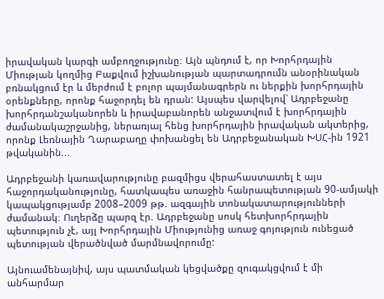իրավական կարգի ամբողջությունը։ Այն պնդում է, որ Խորհրդային Միության կողմից Բաքվում իշխանության պարտադրումն անօրինական բռնակցում էր և մերժում է բոլոր պայմանագրերն ու ներքին խորհրդային օրենքները, որոնք հաջորդել են դրան: Այսպես վարվելով՝ Ադրբեջանը խորհրդանշականորեն և իրավաբանորեն անջատվում է խորհրդային ժամանակաշրջանից, ներառյալ հենց խորհրդային իրավական ակտերից, որոնք Լեռնային Ղարաբաղը փոխանցել են Ադրբեջանական ԽՍՀ-ին 1921 թվականին...

Ադրբեջանի կառավարությունը բազմիցս վերահաստատել է այս հաջորդականությունը, հատկապես առաջին հանրապետության 90-ամյակի կապակցությամբ 2008–2009 թթ. ազգային տոնակատարությունների ժամանակ։ Ուղերձը պարզ էր. Ադրբեջանը սոսկ հետխորհրդային պետություն չէ, այլ Խորհրդային Միությունից առաջ գոյություն ունեցած պետության վերածնված մարմնավորումը:

Այնուամենայնիվ, այս պատմական կեցվածքը զուգակցվում է մի անհարմար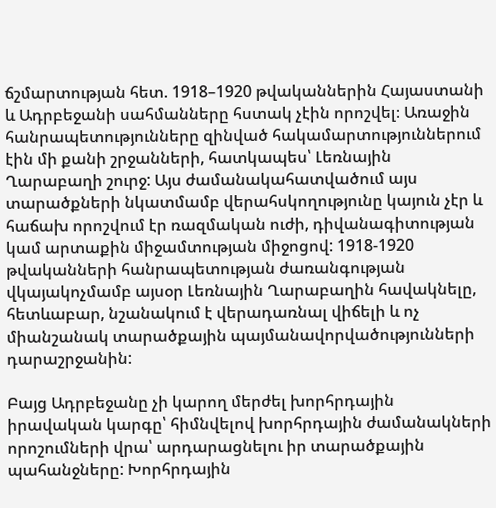ճշմարտության հետ. 1918–1920 թվականներին Հայաստանի և Ադրբեջանի սահմանները հստակ չէին որոշվել։ Առաջին հանրապետությունները զինված հակամարտություններում էին մի քանի շրջանների, հատկապես՝ Լեռնային Ղարաբաղի շուրջ: Այս ժամանակահատվածում այս տարածքների նկատմամբ վերահսկողությունը կայուն չէր և հաճախ որոշվում էր ռազմական ուժի, դիվանագիտության կամ արտաքին միջամտության միջոցով: 1918-1920 թվականների հանրապետության ժառանգության վկայակոչմամբ այսօր Լեռնային Ղարաբաղին հավակնելը, հետևաբար, նշանակում է վերադառնալ վիճելի և ոչ միանշանակ տարածքային պայմանավորվածությունների դարաշրջանին:

Բայց Ադրբեջանը չի կարող մերժել խորհրդային իրավական կարգը՝ հիմնվելով խորհրդային ժամանակների որոշումների վրա՝ արդարացնելու իր տարածքային պահանջները: Խորհրդային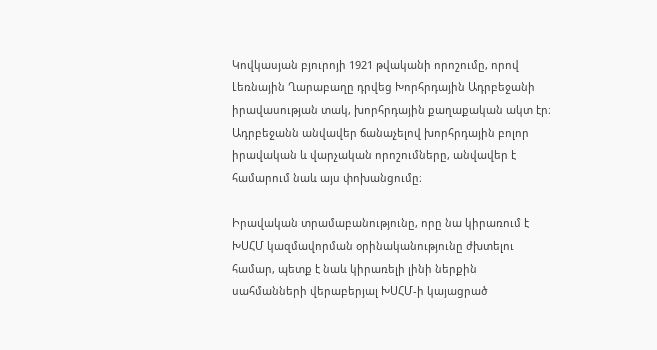Կովկասյան բյուրոյի 1921 թվականի որոշումը, որով Լեռնային Ղարաբաղը դրվեց Խորհրդային Ադրբեջանի իրավասության տակ, խորհրդային քաղաքական ակտ էր։ Ադրբեջանն անվավեր ճանաչելով խորհրդային բոլոր իրավական և վարչական որոշումները, անվավեր է համարում նաև այս փոխանցումը։

Իրավական տրամաբանությունը, որը նա կիրառում է ԽՍՀՄ կազմավորման օրինականությունը ժխտելու համար, պետք է նաև կիրառելի լինի ներքին սահմանների վերաբերյալ ԽՍՀՄ-ի կայացրած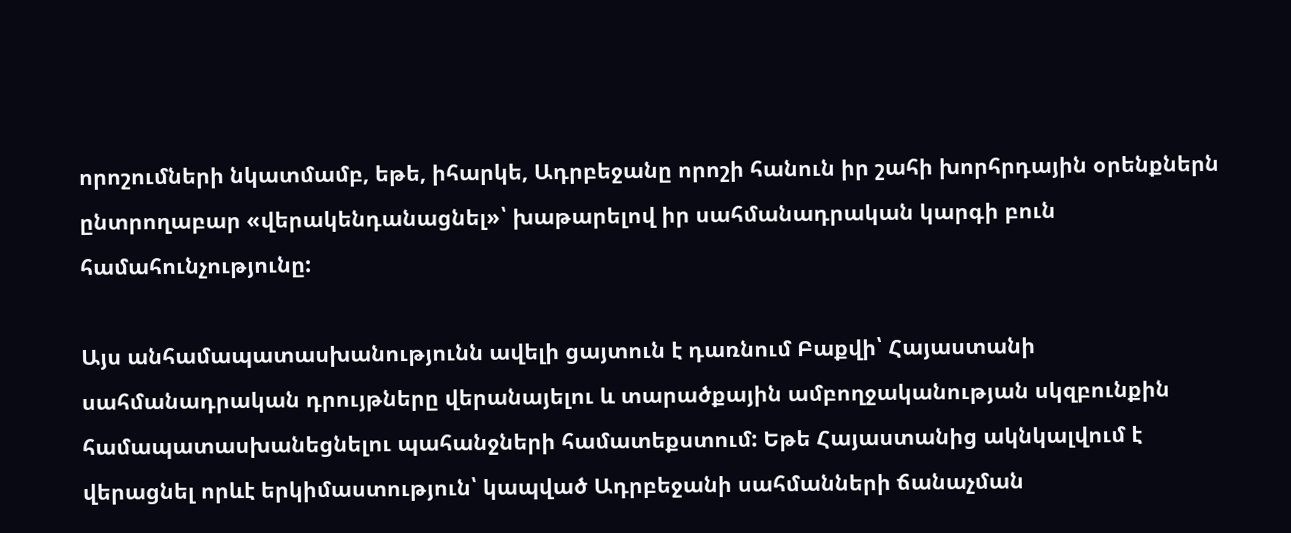որոշումների նկատմամբ, եթե, իհարկե, Ադրբեջանը որոշի հանուն իր շահի խորհրդային օրենքներն ընտրողաբար «վերակենդանացնել»՝ խաթարելով իր սահմանադրական կարգի բուն համահունչությունը:

Այս անհամապատասխանությունն ավելի ցայտուն է դառնում Բաքվի՝ Հայաստանի սահմանադրական դրույթները վերանայելու և տարածքային ամբողջականության սկզբունքին համապատասխանեցնելու պահանջների համատեքստում: Եթե Հայաստանից ակնկալվում է վերացնել որևէ երկիմաստություն՝ կապված Ադրբեջանի սահմանների ճանաչման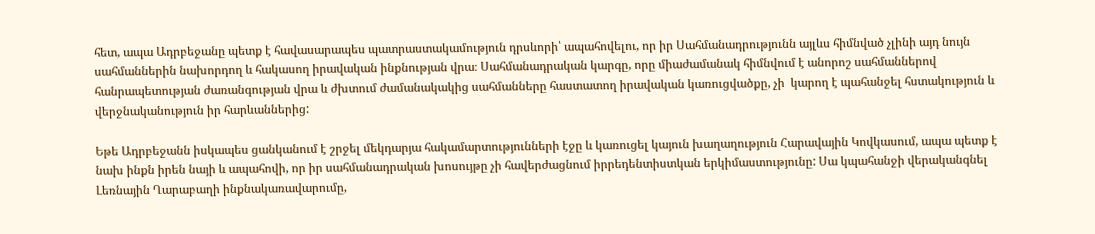հետ, ապա Ադրբեջանը պետք է հավասարապես պատրաստակամություն դրսևորի՝ ապահովելու, որ իր Սահմանադրությունն այլևս հիմնված չլինի այդ նույն սահմաններին նախորդող և հակասող իրավական ինքնության վրա։ Սահմանադրական կարգը, որը միաժամանակ հիմնվում է անորոշ սահմաններով հանրապետության ժառանգության վրա և ժխտում ժամանակակից սահմանները հաստատող իրավական կառուցվածքը, չի  կարող է պահանջել հստակություն և վերջնականություն իր հարևաններից:

Եթե Ադրբեջանն իսկապես ցանկանում է շրջել մեկդարյա հակամարտությունների էջը և կառուցել կայուն խաղաղություն Հարավային Կովկասում, ապա պետք է նախ ինքն իրեն նայի և ապահովի, որ իր սահմանադրական խոսույթը չի հավերժացնում իրրեդենտիստկան երկիմաստությունը: Սա կպահանջի վերականգնել Լեռնային Ղարաբաղի ինքնակառավարումը,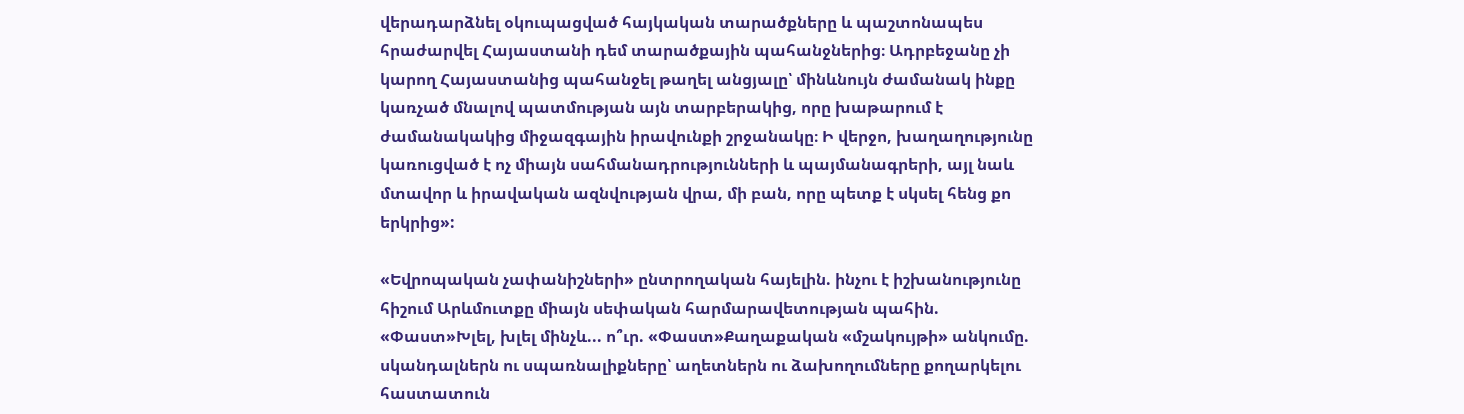վերադարձնել օկուպացված հայկական տարածքները և պաշտոնապես հրաժարվել Հայաստանի դեմ տարածքային պահանջներից։ Ադրբեջանը չի կարող Հայաստանից պահանջել թաղել անցյալը՝ մինևնույն ժամանակ ինքը կառչած մնալով պատմության այն տարբերակից, որը խաթարում է ժամանակակից միջազգային իրավունքի շրջանակը։ Ի վերջո, խաղաղությունը կառուցված է ոչ միայն սահմանադրությունների և պայմանագրերի, այլ նաև մտավոր և իրավական ազնվության վրա, մի բան, որը պետք է սկսել հենց քո երկրից»:

«Եվրոպական չափանիշների» ընտրողական հայելին. ինչու է իշխանությունը հիշում Արևմուտքը միայն սեփական հարմարավետության պահին. «Փաստ»Խլել, խլել մինչև... ո՞ւր. «Փաստ»Քաղաքական «մշակույթի» անկումը. սկանդալներն ու սպառնալիքները՝ աղետներն ու ձախողումները քողարկելու հաստատուն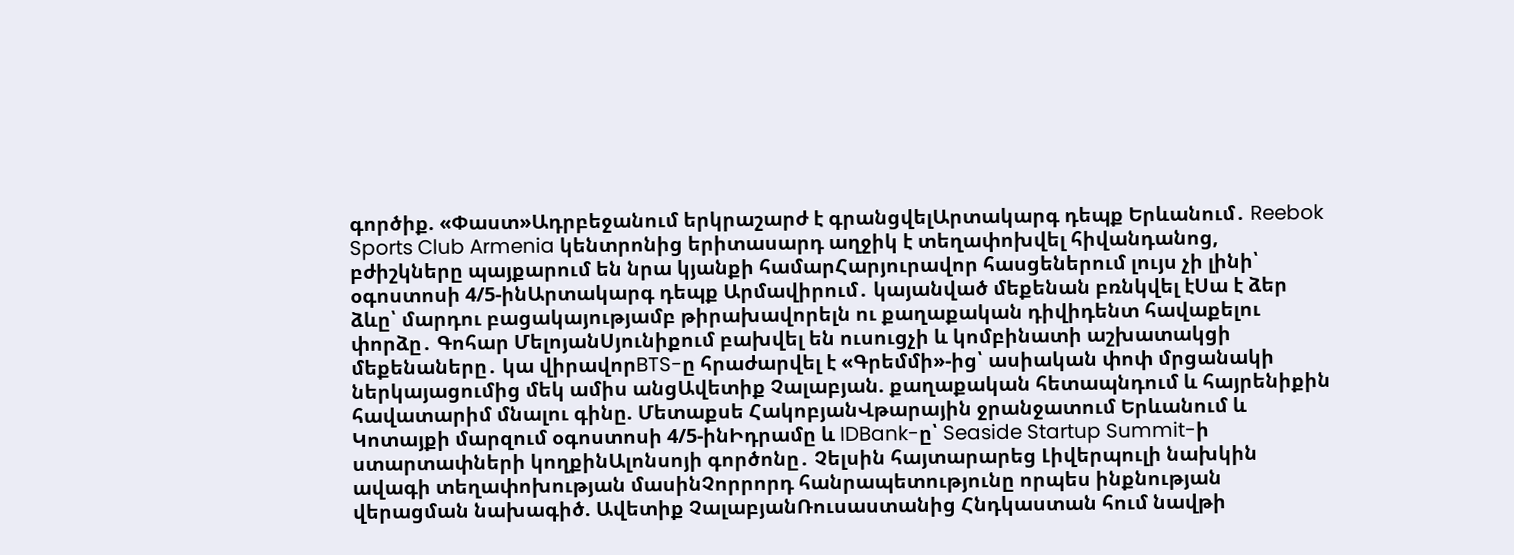գործիք. «Փաստ»Ադրբեջանում երկրաշարժ է գրանցվելԱրտակարգ դեպք Երևանում․ Reebok Sports Club Armenia կենտրոնից երիտասարդ աղջիկ է տեղափոխվել հիվանդանոց, բժիշկները պայքարում են նրա կյանքի համարՀարյուրավոր հասցեներում լույս չի լինի՝ օգոստոսի 4/5-ինԱրտակարգ դեպք Արմավիրում․ կայանված մեքենան բռնկվել էՍա է ձեր ձևը՝ մարդու բացակայությամբ թիրախավորելն ու քաղաքական դիվիդենտ հավաքելու փորձը․ Գոհար ՄելոյանՍյունիքում բախվել են ուսուցչի և կոմբինատի աշխատակցի մեքենաները․ կա վիրավորBTS-ը հրաժարվել է «Գրեմմի»-ից՝ ասիական փոփ մրցանակի ներկայացումից մեկ ամիս անցԱվետիք Չալաբյան. քաղաքական հետապնդում և հայրենիքին հավատարիմ մնալու գինը. Մետաքսե ՀակոբյանՎթարային ջրանջատում Երևանում և Կոտայքի մարզում օգոստոսի 4/5-ինԻդրամը և IDBank-ը՝ Seaside Startup Summit-ի ստարտափների կողքինԱլոնսոյի գործոնը․ Չելսին հայտարարեց Լիվերպուլի նախկին ավագի տեղափոխության մասինՉորրորդ հանրապետությունը որպես ինքնության վերացման նախագիծ. Ավետիք ՉալաբյանՌուսաստանից Հնդկաստան հում նավթի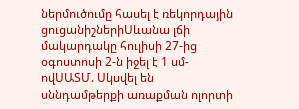ներմուծումը հասել է ռեկորդային ցուցանիշներիՍևանա լճի մակարդակը հուլիսի 27-ից օգոստոսի 2-ն իջել է 1 սմ-ովՍԱՏՄ. Սկսվել են սննդամթերքի առաքման ոլորտի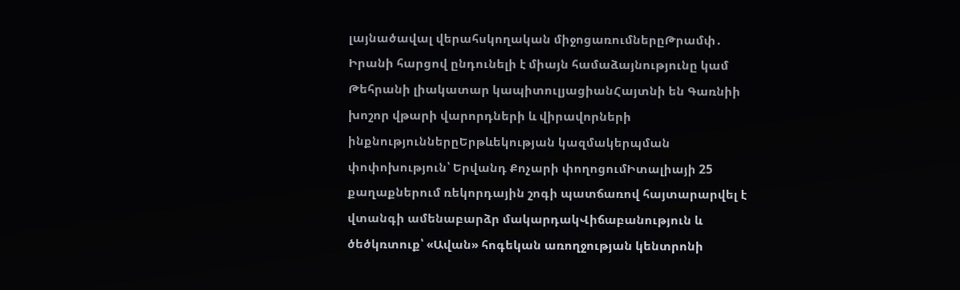լայնածավալ վերահսկողական միջոցառումներըԹրամփ․ Իրանի հարցով ընդունելի է միայն համաձայնությունը կամ Թեհրանի լիակատար կապիտուլյացիանՀայտնի են Գառնիի խոշոր վթարի վարորդների և վիրավորների ինքնություններըԵրթևեկության կազմակերպման փոփոխություն՝ Երվանդ Քոչարի փողոցումԻտալիայի 25 քաղաքներում ռեկորդային շոգի պատճառով հայտարարվել է վտանգի ամենաբարձր մակարդակՎիճաբանություն և ծեծկռտուք՝ «Ավան» հոգեկան առողջության կենտրոնի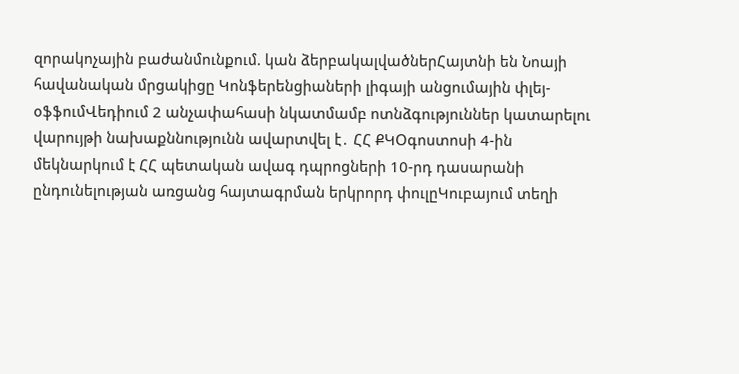զորակոչային բաժանմունքում. կան ձերբակալվածներՀայտնի են Նոայի հավանական մրցակիցը Կոնֆերենցիաների լիգայի անցումային փլեյ-օֆֆումՎեդիում 2 անչափահասի նկատմամբ ոտնձգություններ կատարելու վարույթի նախաքննությունն ավարտվել է․ ՀՀ ՔԿՕգոստոսի 4-ին մեկնարկում է ՀՀ պետական ավագ դպրոցների 10-րդ դասարանի ընդունելության առցանց հայտագրման երկրորդ փուլըԿուբայում տեղի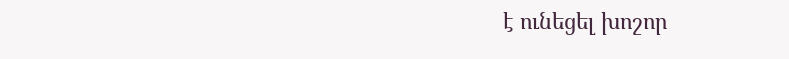է ունեցել խոշոր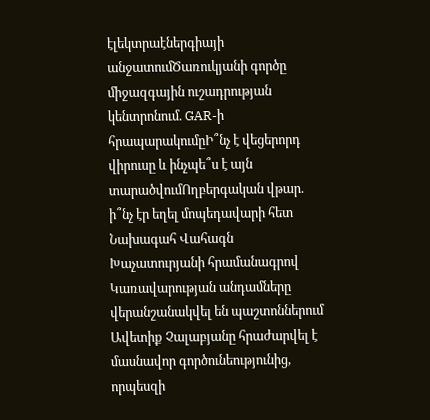էլեկտրաէներգիայի անջատումԾառուկյանի գործը միջազգային ուշադրության կենտրոնում. GAR-ի հրապարակումըԻ՞նչ է վեցերորդ վիրուսը և ինչպե՞ս է այն տարածվումՈղբերգական վթար. ի՞նչ էր եղել մոպեդավարի հետ Նախագահ Վահագն Խաչատուրյանի հրամանագրով Կառավարության անդամները վերանշանակվել են պաշտոններում Ավետիք Չալաբյանը հրաժարվել է մասնավոր գործունեությունից, որպեսզի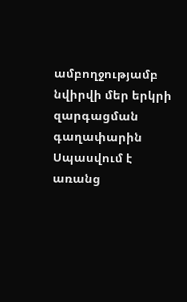ամբողջությամբ նվիրվի մեր երկրի զարգացման գաղափարին Սպասվում է առանց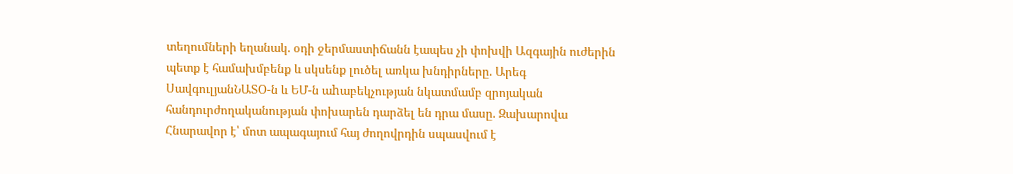տեղումների եղանակ. օդի ջերմաստիճանն էապես չի փոխվի Ազգային ուժերին պետք է համախմբենք և սկսենք լուծել առկա խնդիրները. Արեգ ՍավգուլյանՆԱՏՕ-ն և ԵՄ-ն աhաբեկչության նկատմամբ զրոյական հանդուրժողականության փոխարեն դարձել են դրա մասը. Զախարովա Հնարավոր է՝ մոտ ապագայում հայ ժողովրդին սպասվում է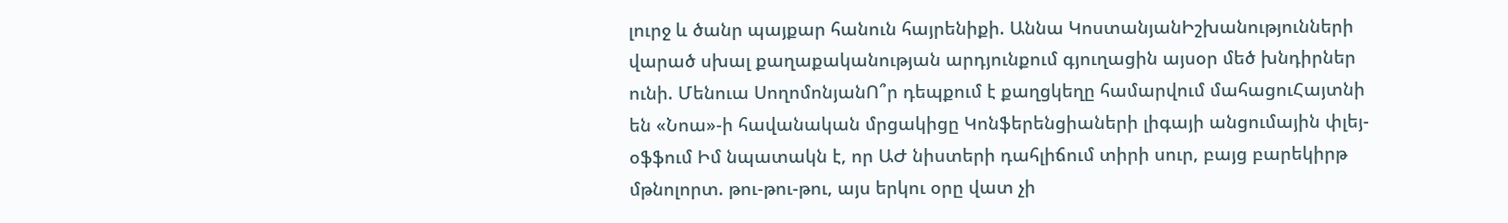լուրջ և ծանր պայքար հանուն հայրենիքի. Աննա ԿոստանյանԻշխանությունների վարած սխալ քաղաքականության արդյունքում գյուղացին այսօր մեծ խնդիրներ ունի. Մենուա ՍողոմոնյանՈ՞ր դեպքում է քաղցկեղը համարվում մահացուՀայտնի են «Նոա»-ի հավանական մրցակիցը Կոնֆերենցիաների լիգայի անցումային փլեյ-օֆֆում Իմ նպատակն է, որ ԱԺ նիստերի դահլիճում տիրի սուր, բայց բարեկիրթ մթնոլորտ. թու-թու-թու, այս երկու օրը վատ չի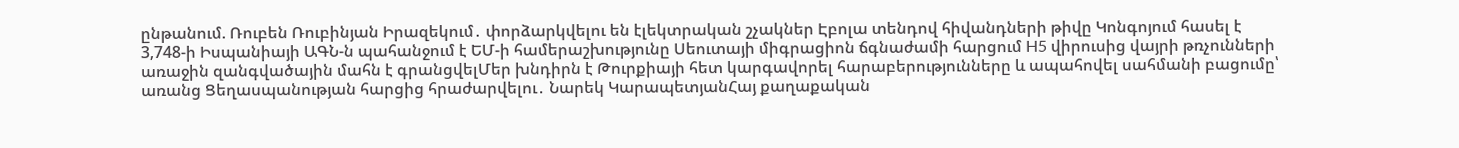ընթանում. Ռուբեն Ռուբինյան Իրազեկում․ փորձարկվելու են էլեկտրական շչակներ Էբոլա տենդով հիվանդների թիվը Կոնգոյում հասել է 3,748-ի Իսպանիայի ԱԳՆ-ն պահանջում է ԵՄ-ի համերաշխությունը Սեուտայի միգրացիոն ճգնաժամի հարցում H5 վիրուսից վայրի թռչունների առաջին զանգվածային մահն է գրանցվելՄեր խնդիրն է Թուրքիայի հետ կարգավորել հարաբերությունները և ապահովել սահմանի բացումը՝ առանց Ցեղասպանության հարցից հրաժարվելու․ Նարեկ ԿարապետյանՀայ քաղաքական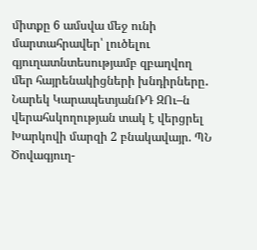միտքը 6 ամսվա մեջ ունի մարտահրավեր՝ լուծելու գյուղատնտեսությամբ զբաղվող մեր հայրենակիցների խնդիրները․ Նարեկ ԿարապետյանՌԴ ԶՈւ–ն վերահսկողության տակ է վերցրել Խարկովի մարզի 2 բնակավայր. ՊՆ Ծովագյուղ-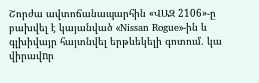Շորժա ավտոճանապարհին «ՎԱԶ 2106»-ը բախվել է կայանված «Nissan Rogue»-ին և գլխիվայր հայտնվել երթևեկելի գոտում․ կա վիրավnր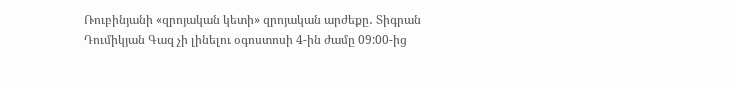Ռուբինյանի «զրոյական կետի» զրոյական արժեքը․ Տիգրան Դումիկյան Գազ չի լինելու օգոստոսի 4-ին ժամը 09:00-ից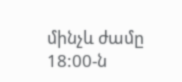մինչև ժամը 18:00-ն